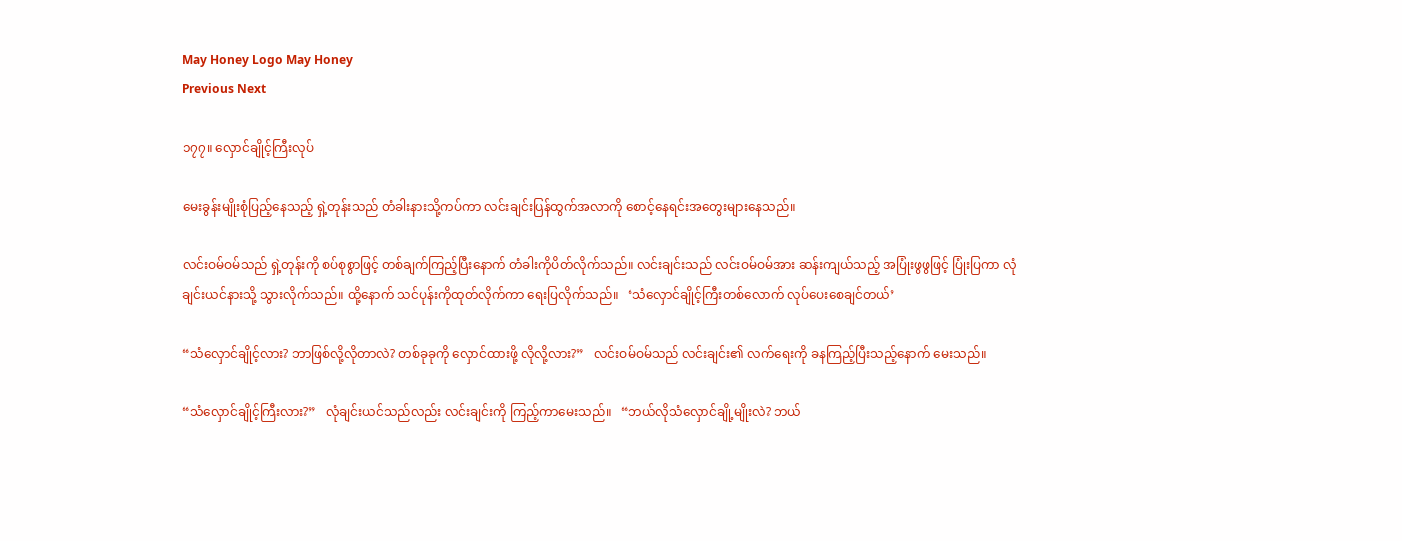May Honey Logo May Honey
Previous Next

၁၇၇။ လှောင်ချိုင့်ကြီးလုပ်

မေးခွန်းမျိုးစုံပြည့်နေသည့် ရှဲ့တုန်းသည် တံခါးနားသို့ကပ်ကာ လင်းချင်းပြန်ထွက်အလာကို စောင့်နေရင်းအတွေးများနေသည်။

လင်းဝမ်ဝမ်သည် ရှဲ့တုန်းကို စပ်စုစွာဖြင့် တစ်ချက်ကြည့်ပြီးနောက် တံခါးကိုပိတ်လိုက်သည်။ လင်းချင်းသည် လင်းဝမ်ဝမ်အား ဆန်းကျယ်သည့် အပြုံးဖွဖွဖြင့် ပြုံးပြကာ လုံချင်းယင်နားသို့ သွားလိုက်သည်။ ထို့နောက် သင်ပုန်းကိုထုတ်လိုက်ကာ ရေးပြလိုက်သည်။   ‘သံလှောင်ချိုင့်ကြီးတစ်လောက် လုပ်ပေးစေချင်တယ်’

“သံလှောင်ချိုင့်လား? ဘာဖြစ်လို့လိုတာလဲ? တစ်ခုခုကို လှောင်ထားဖို့ လိုလို့လား?”   လင်းဝမ်ဝမ်သည် လင်းချင်း၏ လက်ရေးကို ခနကြည့်ပြီးသည့်နောက် မေးသည်။

“သံလှောင်ချိုင့်ကြီးလား?”   လုံချင်းယင်သည်လည်း လင်းချင်းကို ကြည့်ကာမေးသည်။   “ဘယ်လိုသံလှောင်ချို့မျိုးလဲ? ဘယ်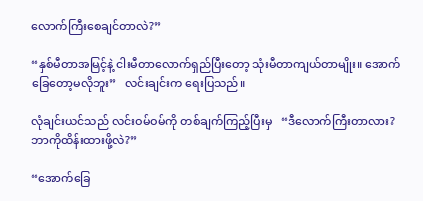လောက်ကြီးစေချင်တာလဲ?”

“နှစ်မီတာအမြင့်နဲ့ ငါးမီတာလောက်ရှည်ပြီးတော့ သုံးမီတာကျယ်တာမျိုး။ အောက်ခြေတော့မလိုဘူး”   လင်းချင်းက ရေးပြသည်။

လုံချင်းယင်သည် လင်းဝမ်ဝမ်ကို တစ်ချက်ကြည့်ပြီးမှ   “ဒီလောက်ကြီးတာလား? ဘာကိုထိန်းထားဖို့လဲ?”

“အောက်ခြေ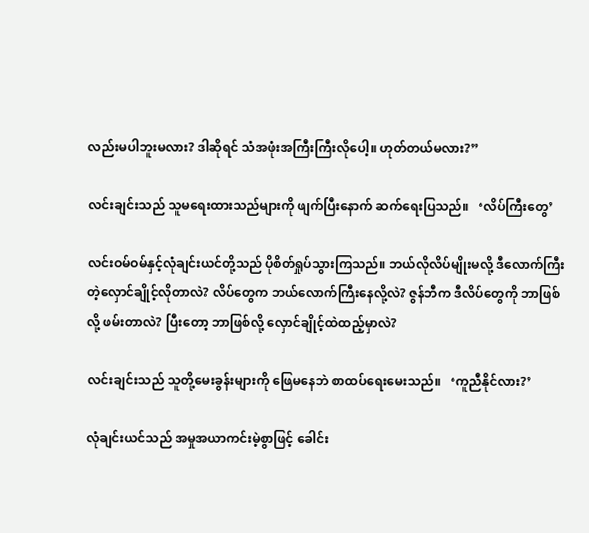လည်းမပါဘူးမလား? ဒါဆိုရင် သံအဖုံးအကြီးကြီးလိုပေါ့။ ဟုတ်တယ်မလား?”

လင်းချင်းသည် သူမရေးထားသည်များကို ဖျက်ပြီးနောက် ဆက်ရေးပြသည်။   ‘လိပ်ကြီးတွေ’

လင်းဝမ်ဝမ်နှင့်လုံချင်းယင်တို့သည် ပိုစိတ်ရှုပ်သွားကြသည်။ ဘယ်လိုလိပ်မျိုးမလို့ ဒီလောက်ကြီးတဲ့လှောင်ချိုင့်လိုတာလဲ? လိပ်တွေက ဘယ်လောက်ကြီးနေလို့လဲ? ဇွန်ဘီက ဒီလိပ်တွေကို ဘာဖြစ်လို့ ဖမ်းတာလဲ? ပြီးတော့ ဘာဖြစ်လို့ လှောင်ချိုင့်ထဲထည့်မှာလဲ?

လင်းချင်းသည် သူတို့မေးခွန်းများကို ဖြေမနေဘဲ စာထပ်ရေးမေးသည်။   ‘ကူညီနိုင်လား?’

လုံချင်းယင်သည် အမှုအယာကင်းမဲ့စွာဖြင့် ခေါင်း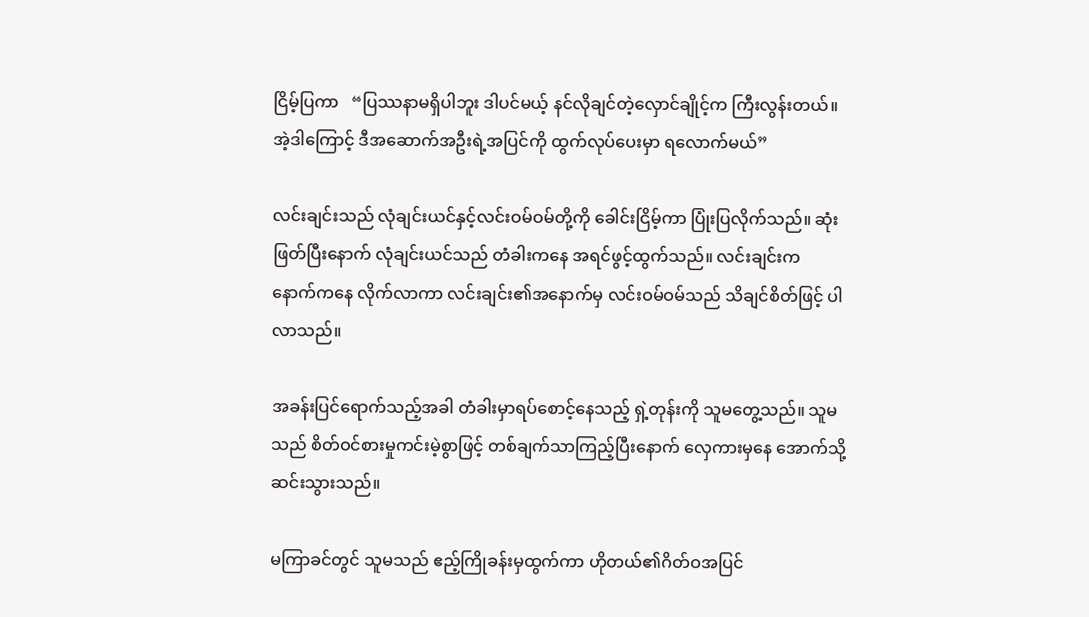ငြိမ့်ပြကာ   “ပြဿနာမရှိပါဘူး ဒါပင်မယ့် နင်လိုချင်တဲ့လှောင်ချိုင့်က ကြီးလွန်းတယ်။ အဲ့ဒါကြောင့် ဒီအဆောက်အဦးရဲ့အပြင်ကို ထွက်လုပ်ပေးမှာ ရလောက်မယ်”

လင်းချင်းသည် လုံချင်းယင်နှင့်လင်းဝမ်ဝမ်တို့ကို ခေါင်းငြိမ့်ကာ ပြုံးပြလိုက်သည်။ ဆုံးဖြတ်ပြီးနောက် လုံချင်းယင်သည် တံခါးကနေ အရင်ဖွင့်ထွက်သည်။ လင်းချင်းက နောက်ကနေ လိုက်လာကာ လင်းချင်း၏အနောက်မှ လင်းဝမ်ဝမ်သည် သိချင်စိတ်ဖြင့် ပါလာသည်။

အခန်းပြင်ရောက်သည့်အခါ တံခါးမှာရပ်စောင့်နေသည့် ရှဲ့တုန်းကို သူမတွေ့သည်။ သူမသည် စိတ်ဝင်စားမှုကင်းမဲ့စွာဖြင့် တစ်ချက်သာကြည့်ပြီးနောက် လှေကားမှနေ အောက်သို့ဆင်းသွားသည်။

မကြာခင်တွင် သူမသည် ဧည့်ကြိုခန်းမှထွက်ကာ ဟိုတယ်၏ဂိတ်ဝအပြင်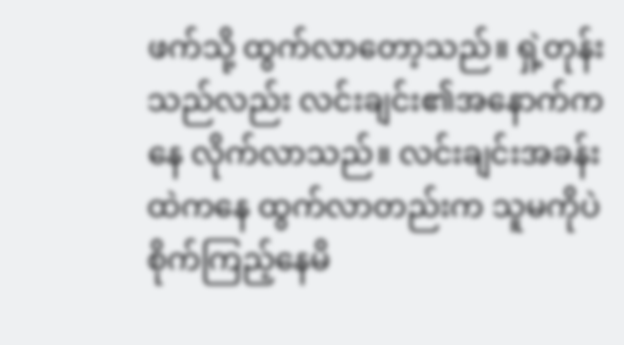ဖက်သို့ ထွက်လာတော့သည်။ ရှဲ့တုန်းသည်လည်း လင်းချင်း၏အနောက်ကနေ လိုက်လာသည်။ လင်းချင်းအခန်းထဲကနေ ထွက်လာတည်းက သူမကိုပဲစိုက်ကြည့်နေမိ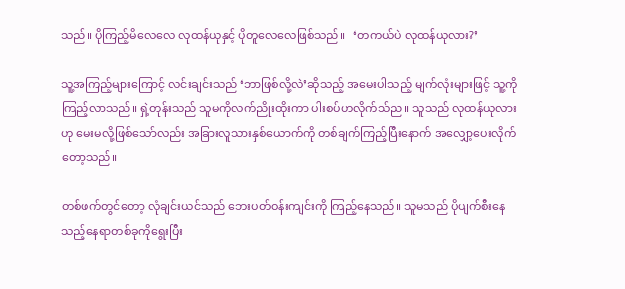သည်။ ပိုကြည့်မိလေလေ လုထန်ယုနှင့် ပိုတူလေလေဖြစ်သည်။   ‘တကယ်ပဲ လုထန်ယုလား?’

သူ့အကြည့်များကြောင့် လင်းချင်းသည် ‘ဘာဖြစ်လို့လဲ’ဆိုသည့် အမေးပါသည့် မျက်လုံးများဖြင့် သူ့ကိုကြည့်လာသည်။ ရှဲ့တုန်းသည် သူမကိုလက်ညိုးထိုးကာ ပါးစပ်ဟလိုက်သ်ည။ သူသည် လုထန်ယုလားဟု မေးမလို့ဖြစ်သော်လည်း အခြားလူသားနှစ်ယောက်ကို တစ်ချက်ကြည့်ပြီးနောက် အလျှော့ပေးလိုက်တော့သည်။

တစ်ဖက်တွင်တော့ လုံချင်းယင်သည် ဘေးပတ်ဝန်းကျင်းကို ကြည့်နေသည်။ သူမသည် ပိုပျက်စီးနေသည့်နေရာတစ်ခုကိုရွေးပြီး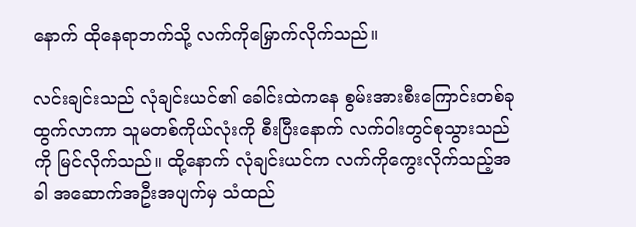နောက် ထိုနေရာဘက်သို့ လက်ကိုမြှောက်လိုက်သည်။

လင်းချင်းသည် လုံချင်းယင်၏ ခေါင်းထဲကနေ စွမ်းအားစီးကြောင်းတစ်ခုထွက်လာကာ သူမတစ်ကိုယ်လုံးကို စီးပြီးနောက် လက်ဝါးတွင်စုသွားသည်ကို မြင်လိုက်သည်။ ထို့နောက် လုံချင်းယင်က လက်ကိုကွေးလိုက်သည့်အခါ အဆောက်အဦးအပျက်မှ သံထည်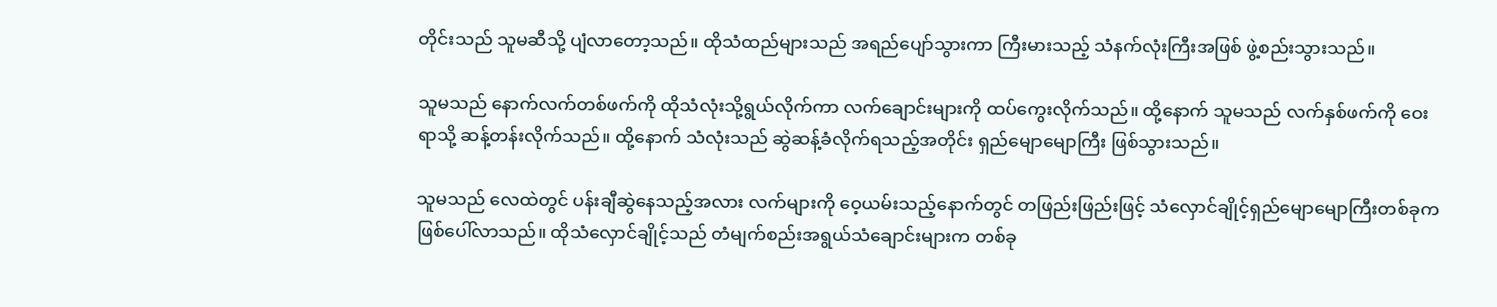တိုင်းသည် သူမဆီသို့ ပျံလာတော့သည်။ ထိုသံထည်များသည် အရည်ပျော်သွားကာ ကြီးမားသည့် သံနက်လုံးကြီးအဖြစ် ဖွဲ့စည်းသွားသည်။

သူမသည် နောက်လက်တစ်ဖက်ကို ထိုသံလုံးသို့ရွယ်လိုက်ကာ လက်ချောင်းများကို ထပ်ကွေးလိုက်သည်။ ထို့နောက် သူမသည် လက်နှစ်ဖက်ကို ဝေးရာသို့ ဆန့်တန်းလိုက်သည်။ ထို့နောက် သံလုံးသည် ဆွဲဆန့်ခံလိုက်ရသည့်အတိုင်း ရှည်မျောမျောကြီး ဖြစ်သွားသည်။

သူမသည် လေထဲတွင် ပန်းချီဆွဲနေသည့်အလား လက်များကို ဝေ့ယမ်းသည့်နောက်တွင် တဖြည်းဖြည်းဖြင့် သံလှောင်ချိုင့်ရှည်မျောမျောကြီးတစ်ခုက ဖြစ်ပေါ်လာသည်။ ထိုသံလှောင်ချိုင့်သည် တံမျက်စည်းအရွယ်သံချောင်းများက တစ်ခု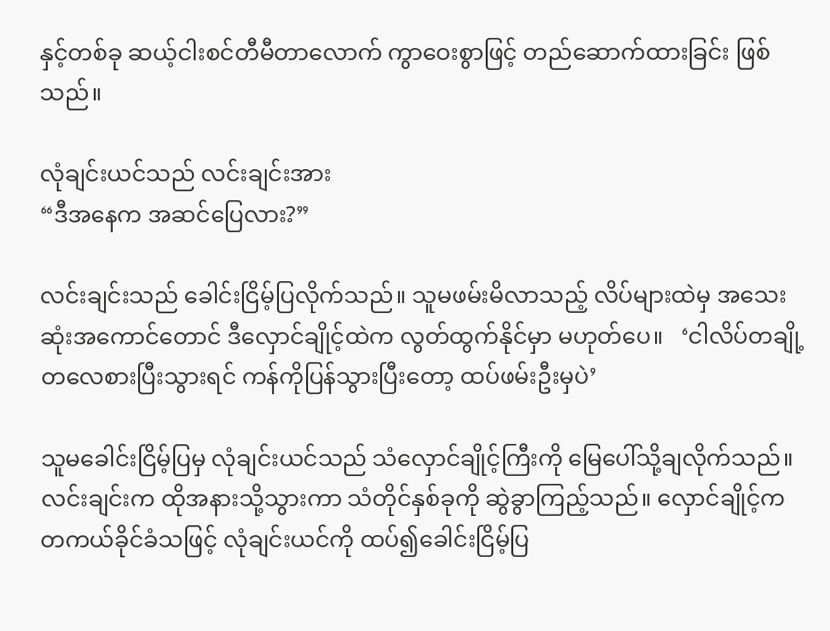နှင့်တစ်ခု ဆယ့်ငါးစင်တီမီတာလောက် ကွာဝေးစွာဖြင့် တည်ဆောက်ထားခြင်း ဖြစ်သည်။

လုံချင်းယင်သည် လင်းချင်းအား
“ဒီအနေက အဆင်ပြေလား?”

လင်းချင်းသည် ခေါင်းငြိမ့်ပြလိုက်သည်။ သူမဖမ်းမိလာသည့် လိပ်များထဲမှ အသေးဆုံးအကောင်တောင် ဒီလှောင်ချိုင့်ထဲက လွတ်ထွက်နိုင်မှာ မဟုတ်ပေ။   ‘ငါလိပ်တချို့တလေစားပြီးသွားရင် ကန်ကိုပြန်သွားပြီးတော့ ထပ်ဖမ်းဦးမှပဲ’

သူမခေါင်းငြိမ့်ပြမှ လုံချင်းယင်သည် သံလှောင်ချိုင့်ကြီးကို မြေပေါ်သို့ချလိုက်သည်။ လင်းချင်းက ထိုအနားသို့သွားကာ သံတိုင်နှစ်ခုကို ဆွဲခွာကြည့်သည်။ လှောင်ချိုင့်က တကယ်ခိုင်ခံသဖြင့် လုံချင်းယင်ကို ထပ်၍ခေါင်းငြိမ့်ပြ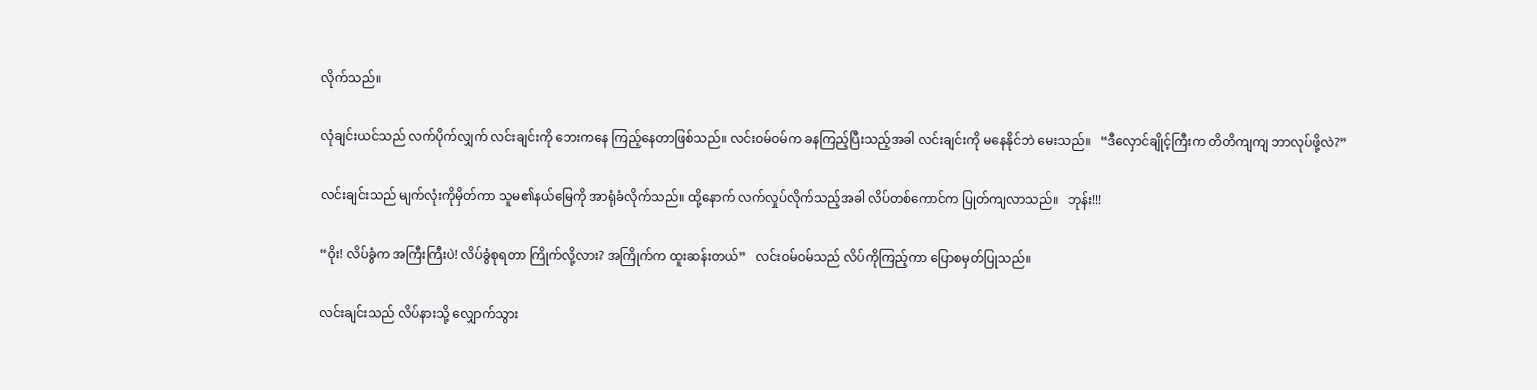လိုက်သည်။

လုံချင်းယင်သည် လက်ပိုက်လျှက် လင်းချင်းကို ဘေးကနေ ကြည့်နေတာဖြစ်သည်။ လင်းဝမ်ဝမ်က ခနကြည့်ပြီးသည့်အခါ လင်းချင်းကို မနေနိုင်ဘဲ မေးသည်။   “ဒီလှောင်ချိုင့်ကြီးက တိတိကျကျ ဘာလုပ်ဖို့လဲ?”

လင်းချင်းသည် မျက်လုံးကိုမှိတ်ကာ သူမ၏နယ်မြေကို အာရုံခံလိုက်သည်။ ထို့နောက် လက်လှုပ်လိုက်သည့်အခါ လိပ်တစ်ကောင်က ပြုတ်ကျလာသည်။   ဘုန်း!!!

“ဝိုး! လိပ်ခွံက အကြီးကြီးပဲ! လိပ်ခွံစုရတာ ကြိုက်လို့လား? အကြိုက်က ထူးဆန်းတယ်”   လင်းဝမ်ဝမ်သည် လိပ်ကိုကြည့်ကာ ပြောစမှတ်ပြုသည်။

လင်းချင်းသည် လိပ်နားသို့ လျှောက်သွား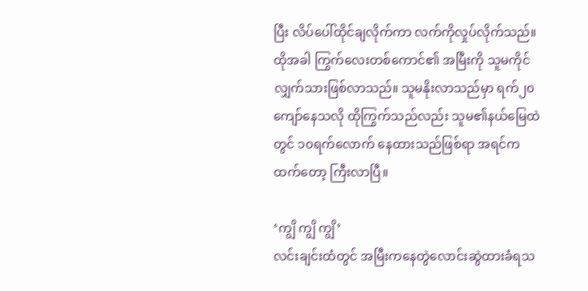ပြီး လိပ်ပေါ်ထိုင်ချလိုက်ကာ လက်ကိုလှုပ်လိုက်သည်။ ထိုအခါ ကြွက်လေးတစ်ကောင်၏ အမြီးကို သူမကိုင်လျှက်သားဖြစ်လာသည်။ သူမနိုးလာသည်မှာ ရက်၂၀ကျော်နေသလို ထိုကြွက်သည်လည်း သူမ၏နယ်မြေထဲတွင် ၁၀ရက်လောက် နေထားသည်ဖြစ်ရာ အရင်ကထက်တော့ ကြီးလာပြီ။

‘ကျွိ ကျွိ ကျွိ’
လင်းချင်းထံတွင် အမြီးကနေတွဲလောင်းဆွဲထားခံရသ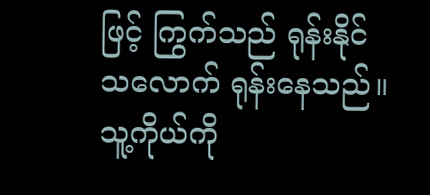ဖြင့် ကြွက်သည် ရုန်းနိုင်သလောက် ရုန်းနေသည်။ သူ့ကိုယ်ကို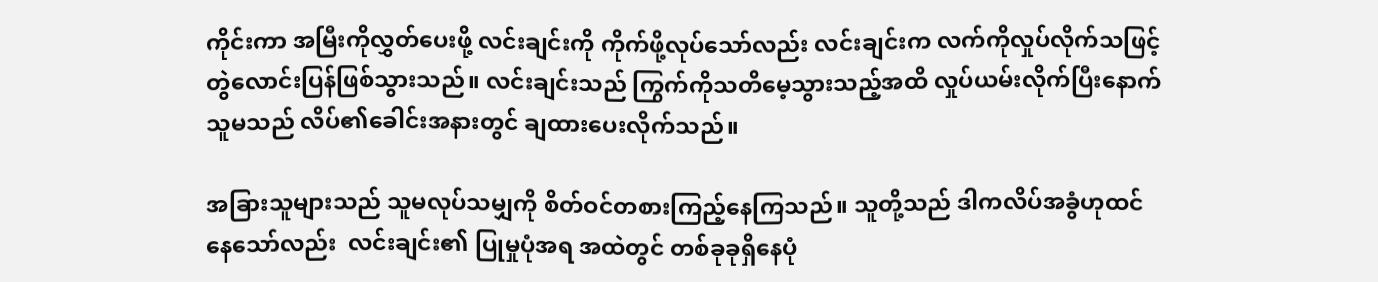ကိုင်းကာ အမြီးကိုလွှတ်ပေးဖို့ လင်းချင်းကို ကိုက်ဖို့လုပ်သော်လည်း လင်းချင်းက လက်ကိုလှုပ်လိုက်သဖြင့် တွဲလောင်းပြန်ဖြစ်သွားသည်။ လင်းချင်းသည် ကြွက်ကိုသတိမေ့သွားသည့်အထိ လှုပ်ယမ်းလိုက်ပြီးနောက် သူမသည် လိပ်၏ခေါင်းအနားတွင် ချထားပေးလိုက်သည်။

အခြားသူများသည် သူမလုပ်သမျှကို စိတ်ဝင်တစားကြည့်နေကြသည်။ သူတို့သည် ဒါကလိပ်အခွံဟုထင်နေသော်လည်း  လင်းချင်း၏ ပြုမှုပုံအရ အထဲတွင် တစ်ခုခုရှိနေပုံ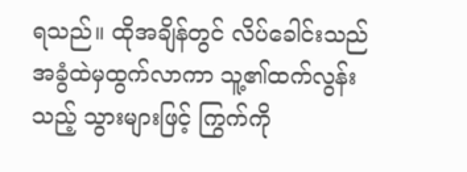ရသည်။ ထိုအချိန်တွင် လိပ်ခေါင်းသည် အခွံထဲမှထွက်လာကာ သူ့၏ထက်လွန်းသည့် သွားများဖြင့် ကြွက်ကို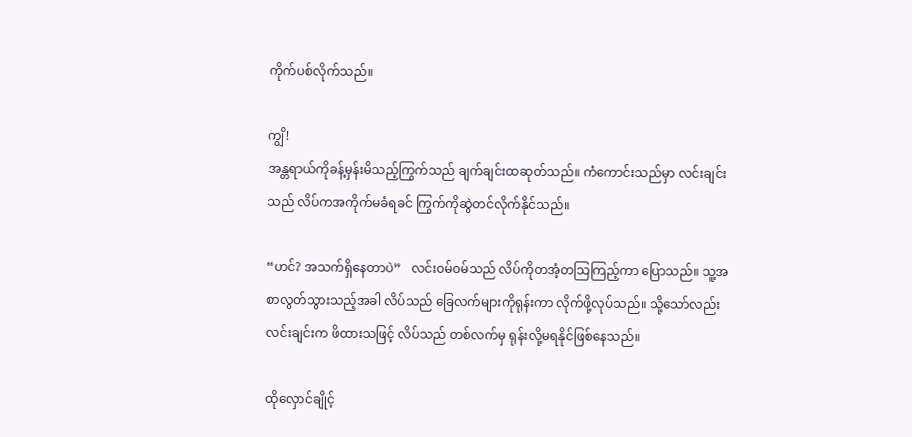ကိုက်ပစ်လိုက်သည်။

ကျွိ!
အန္တရာယ်ကိုခန့်မှန်းမိသည့်ကြွက်သည် ချက်ချင်းထဆုတ်သည်။ ကံကောင်းသည်မှာ လင်းချင်းသည် လိပ်ကအကိုက်မခံရခင် ကြွက်ကိုဆွဲတင်လိုက်နိုင်သည်။

“ဟင်? အသက်ရှိနေတာပဲ”   လင်းဝမ်ဝမ်သည် လိပ်ကိုတအံ့တသြကြည့်ကာ ပြောသည်။ သူ့အစာလွတ်သွားသည့်အခါ လိပ်သည် ခြေလက်များကိုရုန်းကာ လိုက်ဖို့လုပ်သည်။ သို့သော်လည်း လင်းချင်းက ဖိထားသဖြင့် လိပ်သည် တစ်လက်မှ ရုန်းလို့မရနိုင်ဖြစ်နေသည်။

ထိုလှောင်ချိုင့်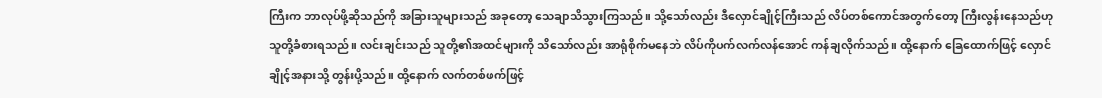ကြီးက ဘာလုပ်ဖို့ဆိုသည်ကို အခြားသူများသည် အခုတော့ သေချာသိသွားကြသည်။ သို့သော်လည်း ဒီလှောင်ချိုင့်ကြီးသည် လိပ်တစ်ကောင်အတွက်တော့ ကြီးလွန်းနေသည်ဟု သူတို့ခံစားရသည်။ လင်းချင်းသည် သူတို့၏အထင်များကို သိသော်လည်း အာရုံစိုက်မနေဘဲ လိပ်ကိုပက်လက်လန်အောင် ကန်ချလိုက်သည်။ ထို့နောက် ခြေထောက်ဖြင့် လှောင်ချိုင့်အနားသို့ တွန်းပို့သည်။ ထို့နောက် လက်တစ်ဖက်ဖြင့်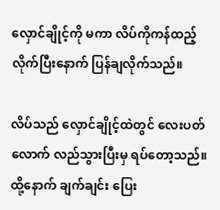လှောင်ချိုင့်ကို မကာ လိပ်ကိုကန်ထည့်လိုက်ပြီးနောက် ပြန်ချလိုက်သည်။

လိပ်သည် လှောင်ချိုင့်ထဲတွင် လေးပတ်လောက် လည်သွားပြီးမှ ရပ်တော့သည်။ ထို့နောက် ချက်ချင်း ပြေး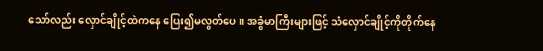သော်လည်း လှောင်ချိုင့်ထဲကနေ ပြေး၍မလွတ်ပေ။ အခွံမာကြီးများဖြင့် သံလှောင်ချိုင့်ကိုတိုက်နေ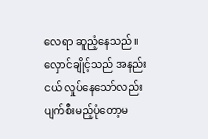လေရာ ဆူညံ့နေသည်။ လှောင်ချိုင့်သည် အနည်းငယ် လှုပ်နေသော်လည်း ပျက်စီးမည့်ပုံတော့မ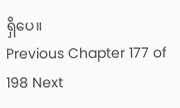ရှိပေ။
Previous Chapter 177 of 198 Next